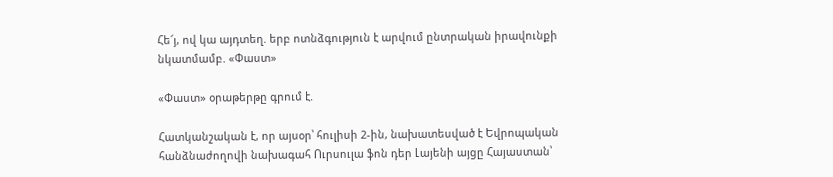Հե՜յ, ով կա այդտեղ. երբ ոտնձգություն է արվում ընտրական իրավունքի նկատմամբ. «Փաստ»

«Փաստ» օրաթերթը գրում է.

Հատկանշական է, որ այսօր՝ հուլիսի 2-ին, նախատեսված է Եվրոպական հանձնաժողովի նախագահ Ուրսուլա ֆոն դեր Լայենի այցը Հայաստան՝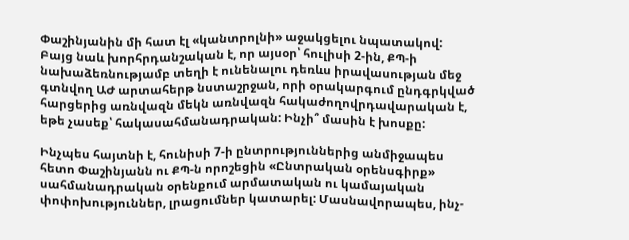Փաշինյանին մի հատ էլ «կանտրոլնի» աջակցելու նպատակով: Բայց նաև խորհրդանշական է, որ այսօր՝ հուլիսի 2-ին, ՔՊ-ի նախաձեռնությամբ տեղի է ունենալու դեռևս իրավասության մեջ գտնվող ԱԺ արտահերթ նստաշրջան, որի օրակարգում ընդգրկված հարցերից առնվազն մեկն առնվազն հակաժողովրդավարական է, եթե չասեք՝ հակասահմանադրական: Ինչի՞ մասին է խոսքը:

Ինչպես հայտնի է, հունիսի 7-ի ընտրություններից անմիջապես հետո Փաշինյանն ու ՔՊ-ն որոշեցին «Ընտրական օրենսգիրք» սահմանադրական օրենքում արմատական ու կամայական փոփոխություններ, լրացումներ կատարել: Մասնավորապես, ինչ-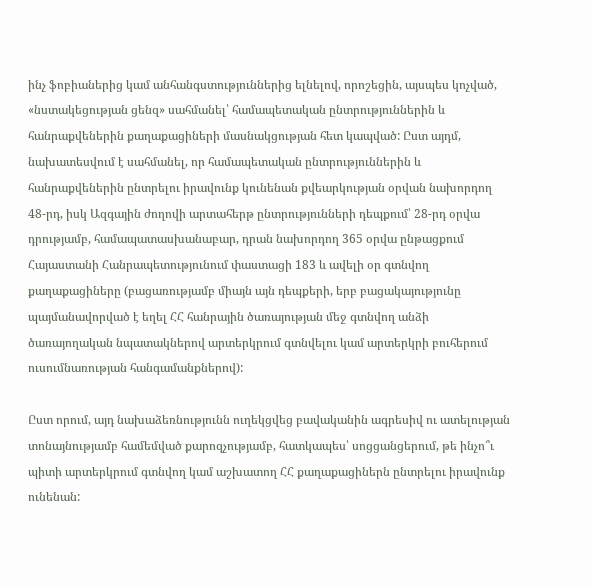ինչ ֆոբիաներից կամ անհանգստություններից ելնելով, որոշեցին, այսպես կոչված, «նստակեցության ցենզ» սահմանել՝ համապետական ընտրություններին և հանրաքվեներին քաղաքացիների մասնակցության հետ կապված: Ըստ այդմ, նախատեսվում է սահմանել, որ համապետական ընտրություններին և հանրաքվեներին ընտրելու իրավունք կունենան քվեարկության օրվան նախորդող 48-րդ, իսկ Ազգային ժողովի արտահերթ ընտրությունների դեպքում՝ 28-րդ օրվա դրությամբ, համապատասխանաբար, դրան նախորդող 365 օրվա ընթացքում Հայաստանի Հանրապետությունում փաստացի 183 և ավելի օր գտնվող քաղաքացիները (բացառությամբ միայն այն դեպքերի, երբ բացակայությունը պայմանավորված է եղել ՀՀ հանրային ծառայության մեջ գտնվող անձի ծառայողական նպատակներով արտերկրում գտնվելու կամ արտերկրի բուհերում ուսումնառության հանգամանքներով):

Ըստ որում, այդ նախաձեռնությունն ուղեկցվեց բավականին ագրեսիվ ու ատելության տոնայնությամբ համեմված քարոզչությամբ, հատկապես՝ սոցցանցերում, թե ինչո՞ւ պիտի արտերկրում գտնվող կամ աշխատող ՀՀ քաղաքացիներն ընտրելու իրավունք ունենան: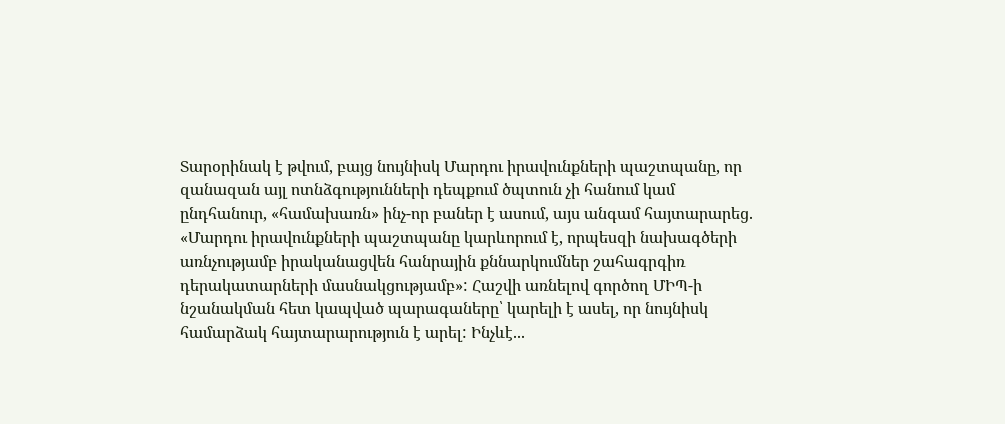Տարօրինակ է թվում, բայց նույնիսկ Մարդու իրավունքների պաշտպանը, որ զանազան այլ ոտնձգությունների դեպքում ծպտուն չի հանում կամ ընդհանուր, «համախառն» ինչ-որ բաներ է ասում, այս անգամ հայտարարեց. «Մարդու իրավունքների պաշտպանը կարևորում է, որպեսզի նախագծերի առնչությամբ իրականացվեն հանրային քննարկումներ շահագրգիռ դերակատարների մասնակցությամբ»: Հաշվի առնելով գործող ՄԻՊ-ի նշանակման հետ կապված պարագաները՝ կարելի է ասել, որ նույնիսկ համարձակ հայտարարություն է արել: Ինչևէ...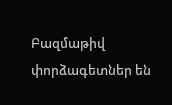Բազմաթիվ փորձագետներ են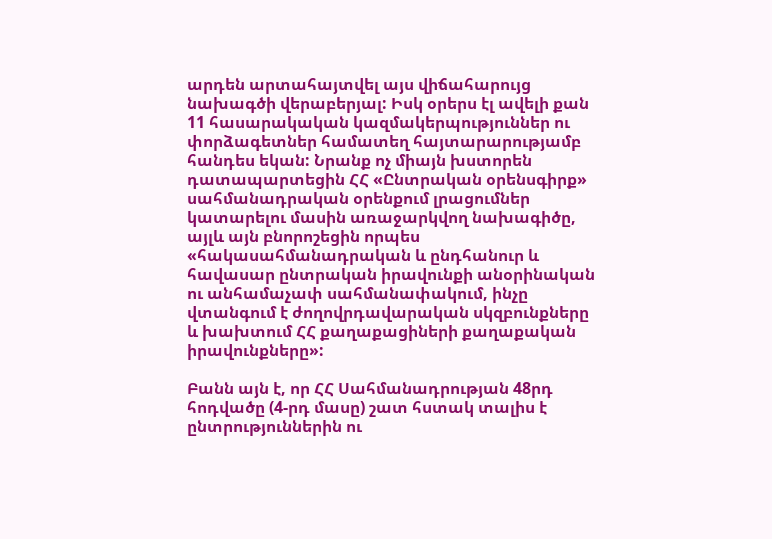արդեն արտահայտվել այս վիճահարույց նախագծի վերաբերյալ: Իսկ օրերս էլ ավելի քան 11 հասարակական կազմակերպություններ ու փորձագետներ համատեղ հայտարարությամբ հանդես եկան: Նրանք ոչ միայն խստորեն դատապարտեցին ՀՀ «Ընտրական օրենսգիրք» սահմանադրական օրենքում լրացումներ կատարելու մասին առաջարկվող նախագիծը, այլև այն բնորոշեցին որպես «հակասահմանադրական և ընդհանուր և հավասար ընտրական իրավունքի անօրինական ու անհամաչափ սահմանափակում, ինչը վտանգում է ժողովրդավարական սկզբունքները և խախտում ՀՀ քաղաքացիների քաղաքական իրավունքները»:

Բանն այն է, որ ՀՀ Սահմանադրության 48րդ հոդվածը (4-րդ մասը) շատ հստակ տալիս է ընտրություններին ու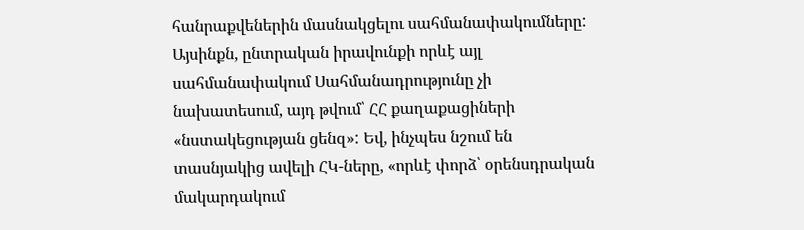հանրաքվեներին մասնակցելու սահմանափակումները: Այսինքն, ընտրական իրավունքի որևէ այլ սահմանափակում Սահմանադրությունը չի նախատեսում, այդ թվում՝ ՀՀ քաղաքացիների «նստակեցության ցենզ»: Եվ, ինչպես նշում են տասնյակից ավելի ՀԿ-ները, «որևէ փորձ՝ օրենսդրական մակարդակում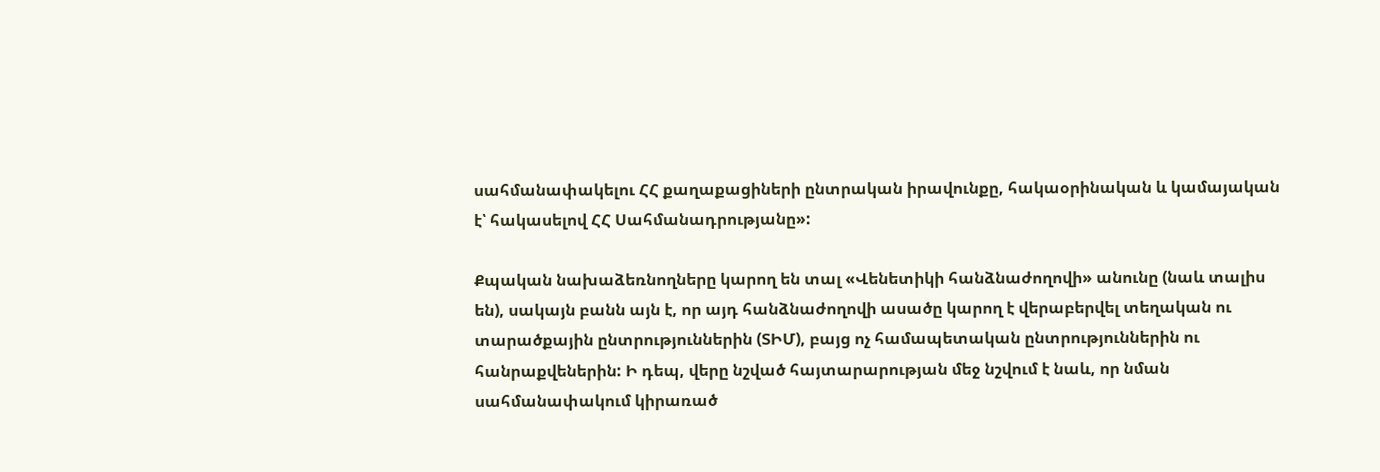սահմանափակելու ՀՀ քաղաքացիների ընտրական իրավունքը, հակաօրինական և կամայական է՝ հակասելով ՀՀ Սահմանադրությանը»:

Քպական նախաձեռնողները կարող են տալ «Վենետիկի հանձնաժողովի» անունը (նաև տալիս են), սակայն բանն այն է, որ այդ հանձնաժողովի ասածը կարող է վերաբերվել տեղական ու տարածքային ընտրություններին (ՏԻՄ), բայց ոչ համապետական ընտրություններին ու հանրաքվեներին: Ի դեպ, վերը նշված հայտարարության մեջ նշվում է նաև, որ նման սահմանափակում կիրառած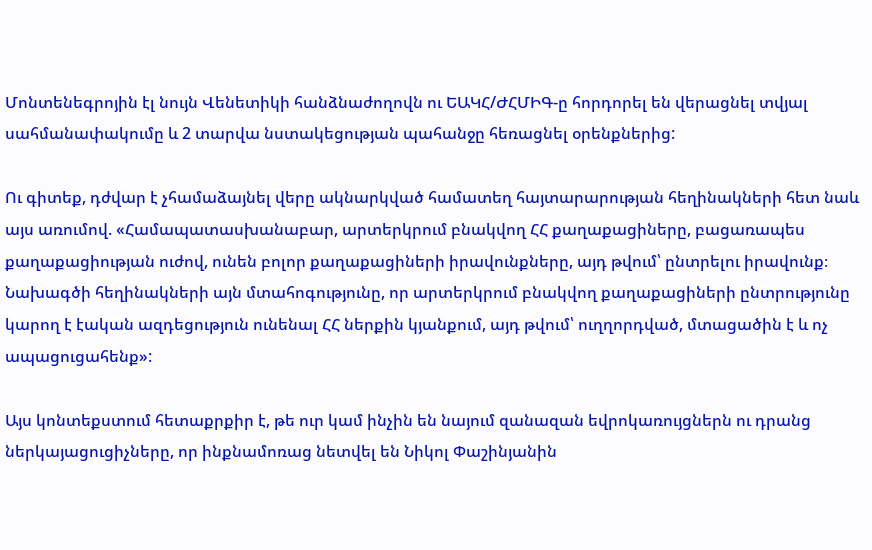Մոնտենեգրոյին էլ նույն Վենետիկի հանձնաժողովն ու ԵԱԿՀ/ԺՀՄԻԳ-ը հորդորել են վերացնել տվյալ սահմանափակումը և 2 տարվա նստակեցության պահանջը հեռացնել օրենքներից:

Ու գիտեք, դժվար է չհամաձայնել վերը ակնարկված համատեղ հայտարարության հեղինակների հետ նաև այս առումով. «Համապատասխանաբար, արտերկրում բնակվող ՀՀ քաղաքացիները, բացառապես քաղաքացիության ուժով, ունեն բոլոր քաղաքացիների իրավունքները, այդ թվում՝ ընտրելու իրավունք։ Նախագծի հեղինակների այն մտահոգությունը, որ արտերկրում բնակվող քաղաքացիների ընտրությունը կարող է էական ազդեցություն ունենալ ՀՀ ներքին կյանքում, այդ թվում՝ ուղղորդված, մտացածին է և ոչ ապացուցահենք»:

Այս կոնտեքստում հետաքրքիր է, թե ուր կամ ինչին են նայում զանազան եվրոկառույցներն ու դրանց ներկայացուցիչները, որ ինքնամոռաց նետվել են Նիկոլ Փաշինյանին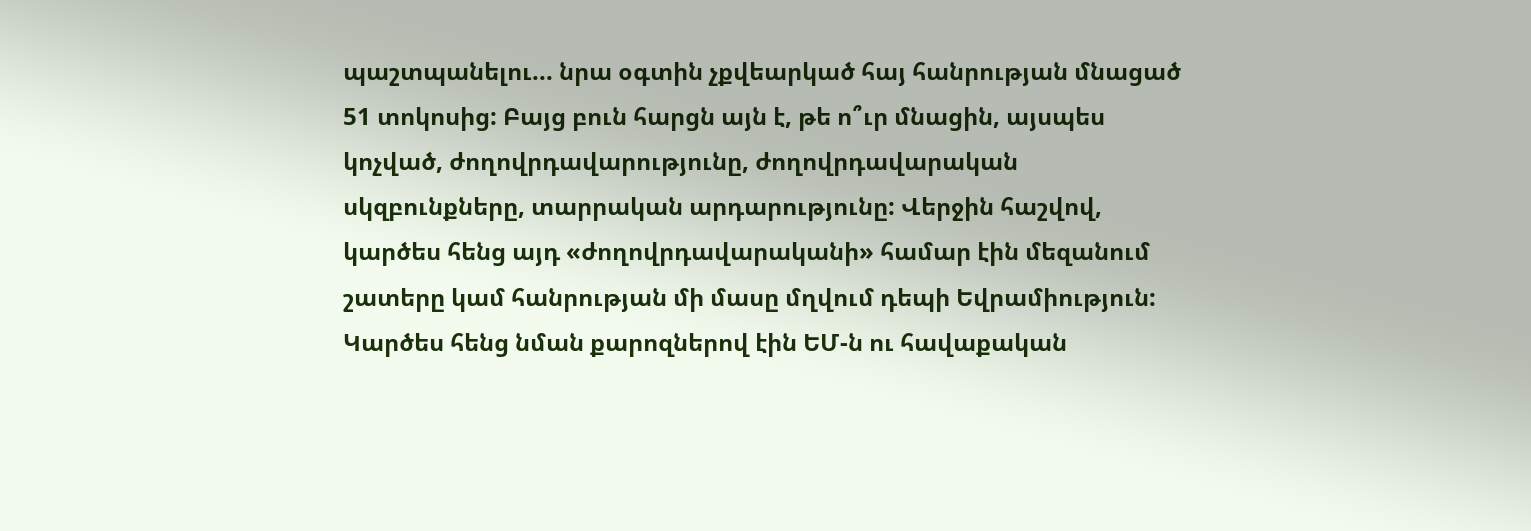պաշտպանելու... նրա օգտին չքվեարկած հայ հանրության մնացած 51 տոկոսից: Բայց բուն հարցն այն է, թե ո՞ւր մնացին, այսպես կոչված, ժողովրդավարությունը, ժողովրդավարական սկզբունքները, տարրական արդարությունը: Վերջին հաշվով, կարծես հենց այդ «ժողովրդավարականի» համար էին մեզանում շատերը կամ հանրության մի մասը մղվում դեպի Եվրամիություն: Կարծես հենց նման քարոզներով էին ԵՄ-ն ու հավաքական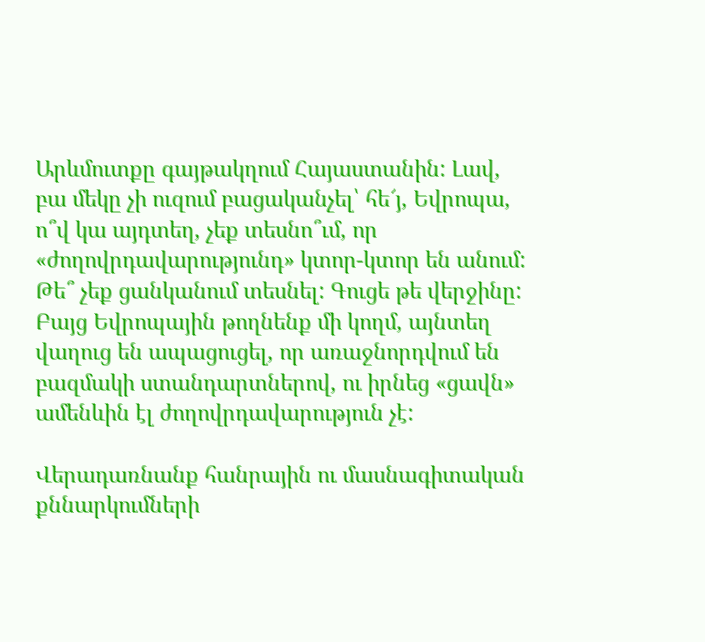Արևմուտքը գայթակղում Հայաստանին: Լավ, բա մեկը չի ուզում բացականչել՝ հե՜յ, Եվրոպա, ո՞վ կա այդտեղ, չեք տեսնո՞ւմ, որ «ժողովրդավարությունդ» կտոր-կտոր են անում: Թե՞ չեք ցանկանում տեսնել: Գուցե թե վերջինը: Բայց Եվրոպային թողնենք մի կողմ, այնտեղ վաղուց են ապացուցել, որ առաջնորդվում են բազմակի ստանդարտներով, ու իրնեց «ցավն» ամենևին էլ ժողովրդավարություն չէ:

Վերադառնանք հանրային ու մասնագիտական քննարկումների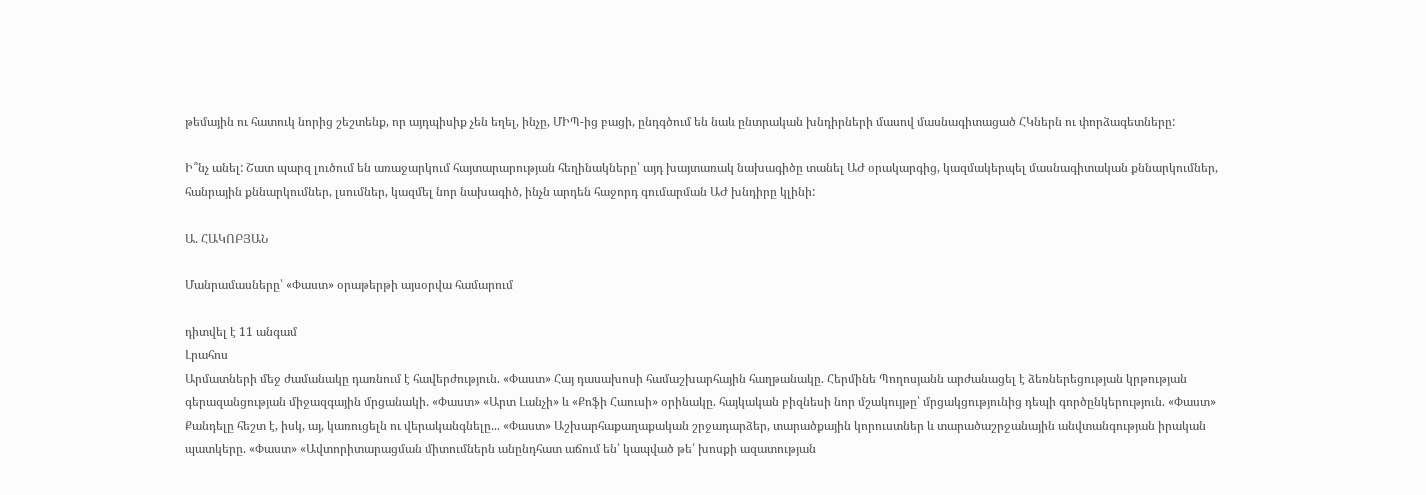թեմային ու հատուկ նորից շեշտենք, որ այդպիսիք չեն եղել, ինչը, ՄԻՊ-ից բացի, ընդգծում են նաև ընտրական խնդիրների մասով մասնագիտացած ՀԿներն ու փորձագետները:

Ի՞նչ անել: Շատ պարզ լուծում են առաջարկում հայտարարության հեղինակները՝ այդ խայտառակ նախագիծը տանել ԱԺ օրակարգից, կազմակերպել մասնագիտական քննարկումներ, հանրային քննարկումներ, լսումներ, կազմել նոր նախագիծ, ինչն արդեն հաջորդ գումարման ԱԺ խնդիրը կլինի:

Ա. ՀԱԿՈԲՅԱՆ

Մանրամասները՝ «Փաստ» օրաթերթի այսօրվա համարում

դիտվել է 11 անգամ
Լրահոս
Արմատների մեջ ժամանակը դառնում է հավերժություն. «Փաստ» Հայ դասախոսի համաշխարհային հաղթանակը. Հերմինե Պողոսյանն արժանացել է ձեռներեցության կրթության գերազանցության միջազգային մրցանակի. «Փաստ» «Արտ Լանչի» և «Քոֆի Հաուսի» օրինակը. հայկական բիզնեսի նոր մշակույթը՝ մրցակցությունից դեպի գործընկերություն. «Փաստ» Քանդելը հեշտ է, իսկ, այ, կառուցելն ու վերականգնելը... «Փաստ» Աշխարհաքաղաքական շրջադարձեր, տարածքային կորուստներ և տարածաշրջանային անվտանգության իրական պատկերը. «Փաստ» «Ավտորիտարացման միտումներն անընդհատ աճում են՝ կապված թե՛ խոսքի ազատության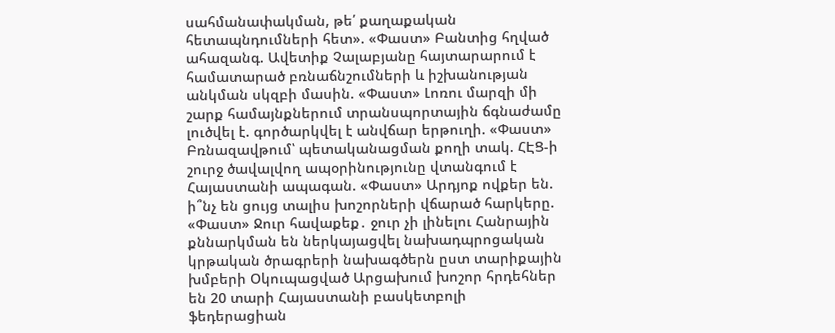սահմանափակման, թե՛ քաղաքական հետապնդումների հետ». «Փաստ» Բանտից հղված ահազանգ. Ավետիք Չալաբյանը հայտարարում է համատարած բռնաճնշումների և իշխանության անկման սկզբի մասին. «Փաստ» Լոռու մարզի մի շարք համայնքներում տրանսպորտային ճգնաժամը լուծվել է. գործարկվել է անվճար երթուղի. «Փաստ» Բռնազավթում՝ պետականացման քողի տակ. ՀԷՑ-ի շուրջ ծավալվող ապօրինությունը վտանգում է Հայաստանի ապագան. «Փաստ» Արդյոք ովքեր են. ի՞նչ են ցույց տալիս խոշորների վճարած հարկերը. «Փաստ» Ջուր հավաքեք․ ջուր չի լինելու Հանրային քննարկման են ներկայացվել նախադպրոցական կրթական ծրագրերի նախագծերն ըստ տարիքային խմբերի Օկուպացված Արցախում խոշոր հրդեհներ են 20 տարի Հայաստանի բասկետբոլի ֆեդերացիան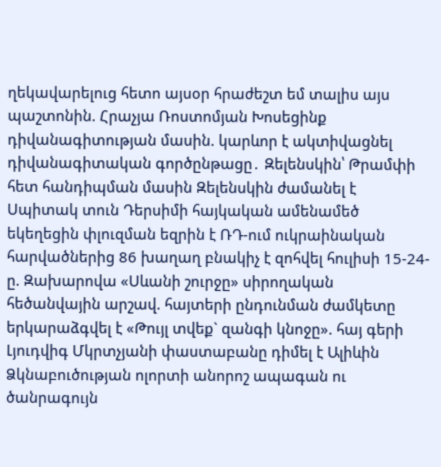ղեկավարելուց հետո այսօր հրաժեշտ եմ տալիս այս պաշտոնին. Հրաչյա Ռոստոմյան Խոսեցինք դիվանագիտության մասին. կարևոր է ակտիվացնել դիվանագիտական գործընթացը․ Զելենսկին՝ Թրամփի հետ հանդիպման մասին Զելենսկին ժամանել է Սպիտակ տուն Դերսիմի հայկական ամենամեծ եկեղեցին փլուզման եզրին է ՌԴ-ում ուկրաինական հարվածներից 86 խաղաղ բնակիչ է զոհվել հուլիսի 15-24-ը. Զախարովա «Սևանի շուրջը» սիրողական հեծանվային արշավ. հայտերի ընդունման ժամկետը երկարաձգվել է «Թույլ տվեք` զանգի կնոջը». հայ գերի Լյուդվիգ Մկրտչյանի փաստաբանը դիմել է Ալիևին Ձկնաբուծության ոլորտի անորոշ ապագան ու ծանրագույն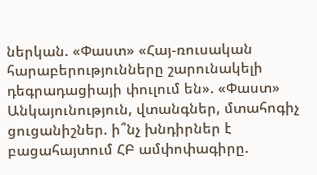ներկան. «Փաստ» «Հայ-ռուսական հարաբերությունները շարունակելի դեգրադացիայի փուլում են». «Փաստ» Անկայունություն, վտանգներ, մտահոգիչ ցուցանիշներ. ի՞նչ խնդիրներ է բացահայտում ՀԲ ամփոփագիրը.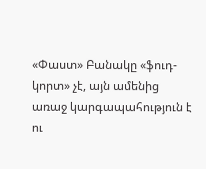«Փաստ» Բանակը «ֆուդ-կորտ» չէ, այն ամենից առաջ կարգապահություն է ու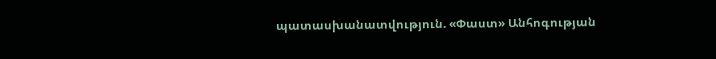պատասխանատվություն. «Փաստ» Անհոգության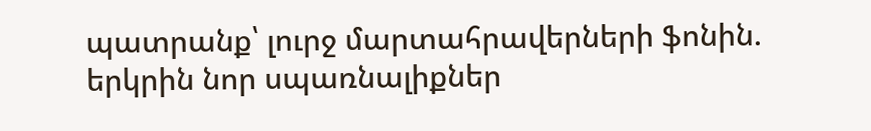պատրանք՝ լուրջ մարտահրավերների ֆոնին. երկրին նոր սպառնալիքներ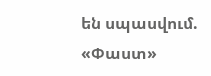են սպասվում. «Փաստ»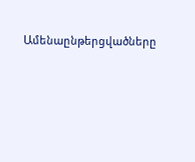Ամենաընթերցվածները